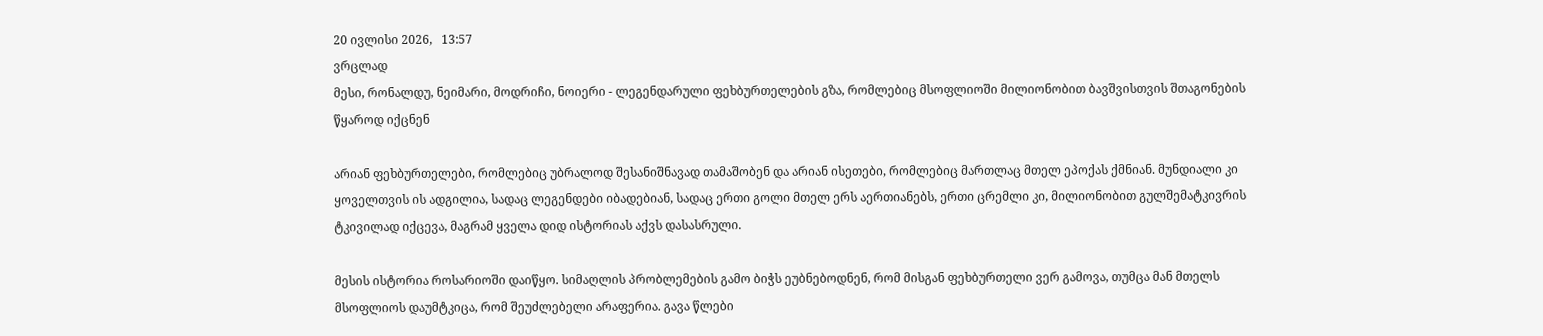20 ივლისი 2026,   13:57
ვრცლად
მესი, რონალდუ, ნეიმარი, მოდრიჩი, ნოიერი - ლეგენდარული ფეხბურთელების გზა, რომლებიც მსოფლიოში მილიონობით ბავშვისთვის შთაგონების წყაროდ იქცნენ

არიან ფეხბურთელები, რომლებიც უბრალოდ შესანიშნავად თამაშობენ და არიან ისეთები, რომლებიც მართლაც მთელ ეპოქას ქმნიან. მუნდიალი კი ყოველთვის ის ადგილია, სადაც ლეგენდები იბადებიან, სადაც ერთი გოლი მთელ ერს აერთიანებს, ერთი ცრემლი კი, მილიონობით გულშემატკივრის ტკივილად იქცევა, მაგრამ ყველა დიდ ისტორიას აქვს დასასრული.

მესის ისტორია როსარიოში დაიწყო. სიმაღლის პრობლემების გამო ბიჭს ეუბნებოდნენ, რომ მისგან ფეხბურთელი ვერ გამოვა, თუმცა მან მთელს მსოფლიოს დაუმტკიცა, რომ შეუძლებელი არაფერია. გავა წლები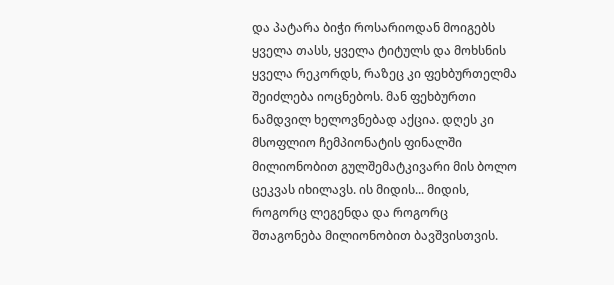და პატარა ბიჭი როსარიოდან მოიგებს ყველა თასს, ყველა ტიტულს და მოხსნის ყველა რეკორდს, რაზეც კი ფეხბურთელმა შეიძლება იოცნებოს. მან ფეხბურთი ნამდვილ ხელოვნებად აქცია. დღეს კი მსოფლიო ჩემპიონატის ფინალში მილიონობით გულშემატკივარი მის ბოლო ცეკვას იხილავს. ის მიდის... მიდის, როგორც ლეგენდა და როგორც შთაგონება მილიონობით ბავშვისთვის.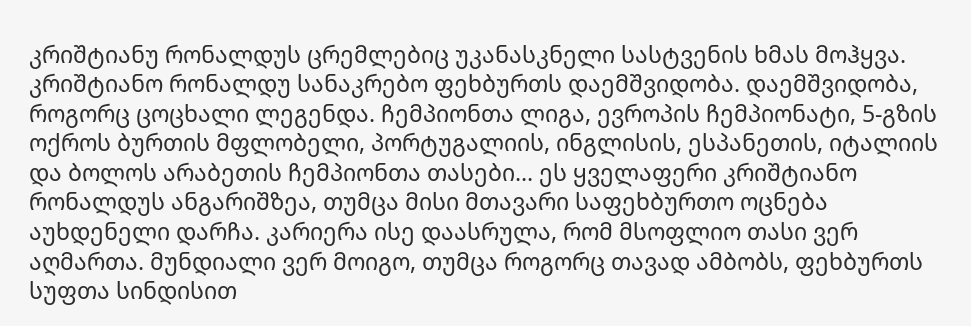კრიშტიანუ რონალდუს ცრემლებიც უკანასკნელი სასტვენის ხმას მოჰყვა. კრიშტიანო რონალდუ სანაკრებო ფეხბურთს დაემშვიდობა. დაემშვიდობა, როგორც ცოცხალი ლეგენდა. ჩემპიონთა ლიგა, ევროპის ჩემპიონატი, 5-გზის ოქროს ბურთის მფლობელი, პორტუგალიის, ინგლისის, ესპანეთის, იტალიის და ბოლოს არაბეთის ჩემპიონთა თასები... ეს ყველაფერი კრიშტიანო რონალდუს ანგარიშზეა, თუმცა მისი მთავარი საფეხბურთო ოცნება აუხდენელი დარჩა. კარიერა ისე დაასრულა, რომ მსოფლიო თასი ვერ აღმართა. მუნდიალი ვერ მოიგო, თუმცა როგორც თავად ამბობს, ფეხბურთს სუფთა სინდისით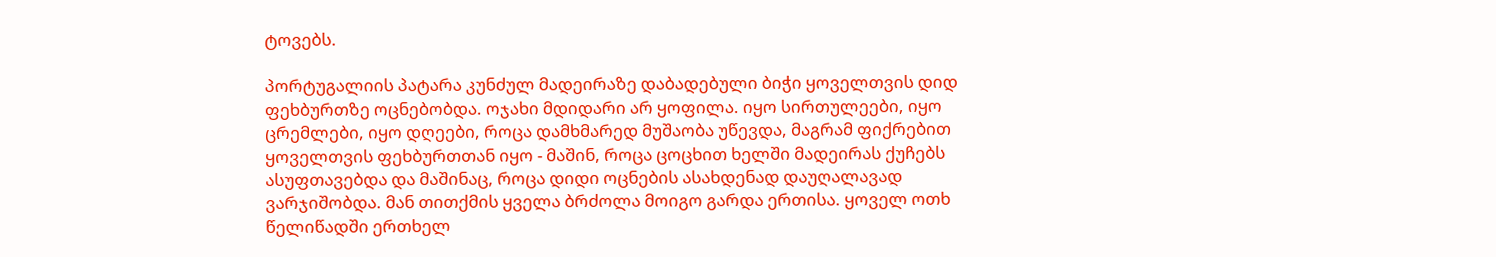ტოვებს.

პორტუგალიის პატარა კუნძულ მადეირაზე დაბადებული ბიჭი ყოველთვის დიდ ფეხბურთზე ოცნებობდა. ოჯახი მდიდარი არ ყოფილა. იყო სირთულეები, იყო ცრემლები, იყო დღეები, როცა დამხმარედ მუშაობა უწევდა, მაგრამ ფიქრებით ყოველთვის ფეხბურთთან იყო - მაშინ, როცა ცოცხით ხელში მადეირას ქუჩებს ასუფთავებდა და მაშინაც, როცა დიდი ოცნების ასახდენად დაუღალავად ვარჯიშობდა. მან თითქმის ყველა ბრძოლა მოიგო გარდა ერთისა. ყოველ ოთხ წელიწადში ერთხელ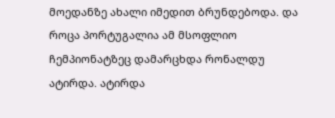მოედანზე ახალი იმედით ბრუნდებოდა. და როცა პორტუგალია ამ მსოფლიო ჩემპიონატზეც დამარცხდა რონალდუ ატირდა. ატირდა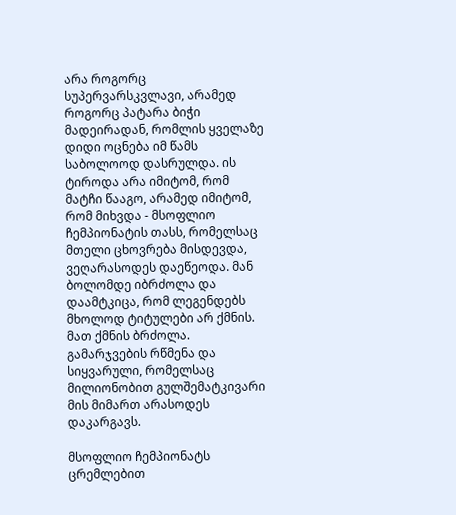არა როგორც სუპერვარსკვლავი, არამედ როგორც პატარა ბიჭი მადეირადან, რომლის ყველაზე დიდი ოცნება იმ წამს საბოლოოდ დასრულდა. ის ტიროდა არა იმიტომ, რომ მატჩი წააგო, არამედ იმიტომ, რომ მიხვდა - მსოფლიო ჩემპიონატის თასს, რომელსაც მთელი ცხოვრება მისდევდა, ვეღარასოდეს დაეწეოდა. მან ბოლომდე იბრძოლა და დაამტკიცა, რომ ლეგენდებს მხოლოდ ტიტულები არ ქმნის. მათ ქმნის ბრძოლა. გამარჯვების რწმენა და სიყვარული, რომელსაც მილიონობით გულშემატკივარი მის მიმართ არასოდეს დაკარგავს.

მსოფლიო ჩემპიონატს ცრემლებით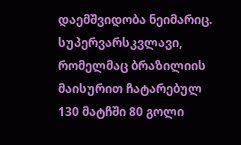დაემშვიდობა ნეიმარიც. სუპერვარსკვლავი, რომელმაც ბრაზილიის მაისურით ჩატარებულ 130 მატჩში 80 გოლი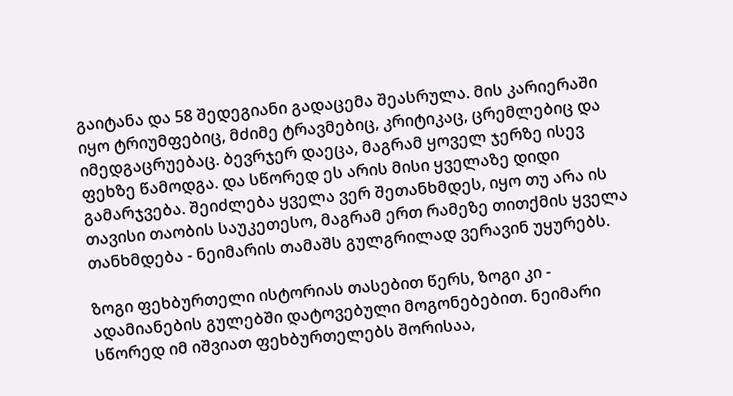გაიტანა და 58 შედეგიანი გადაცემა შეასრულა. მის კარიერაში იყო ტრიუმფებიც, მძიმე ტრავმებიც, კრიტიკაც, ცრემლებიც და იმედგაცრუებაც. ბევრჯერ დაეცა, მაგრამ ყოველ ჯერზე ისევ ფეხზე წამოდგა. და სწორედ ეს არის მისი ყველაზე დიდი გამარჯვება. შეიძლება ყველა ვერ შეთანხმდეს, იყო თუ არა ის თავისი თაობის საუკეთესო, მაგრამ ერთ რამეზე თითქმის ყველა თანხმდება - ნეიმარის თამაშს გულგრილად ვერავინ უყურებს.

ზოგი ფეხბურთელი ისტორიას თასებით წერს, ზოგი კი - ადამიანების გულებში დატოვებული მოგონებებით. ნეიმარი სწორედ იმ იშვიათ ფეხბურთელებს შორისაა,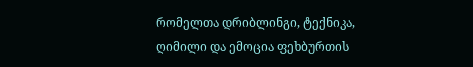რომელთა დრიბლინგი, ტექნიკა, ღიმილი და ემოცია ფეხბურთის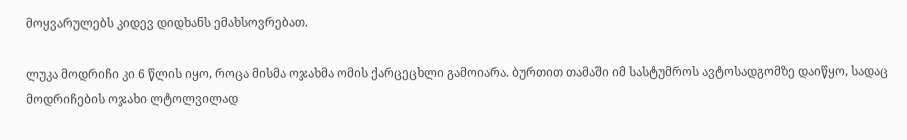მოყვარულებს კიდევ დიდხანს ემახსოვრებათ.

ლუკა მოდრიჩი კი 6 წლის იყო, როცა მისმა ოჯახმა ომის ქარცეცხლი გამოიარა. ბურთით თამაში იმ სასტუმროს ავტოსადგომზე დაიწყო, სადაც მოდრიჩების ოჯახი ლტოლვილად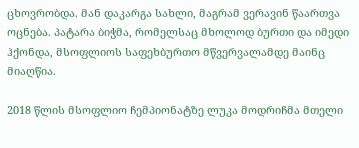ცხოვრობდა. მან დაკარგა სახლი, მაგრამ ვერავინ წაართვა ოცნება. პატარა ბიჭმა, რომელსაც მხოლოდ ბურთი და იმედი ჰქონდა, მსოფლიოს საფეხბურთო მწვერვალამდე მაინც მიაღწია.

2018 წლის მსოფლიო ჩემპიონატზე ლუკა მოდრიჩმა მთელი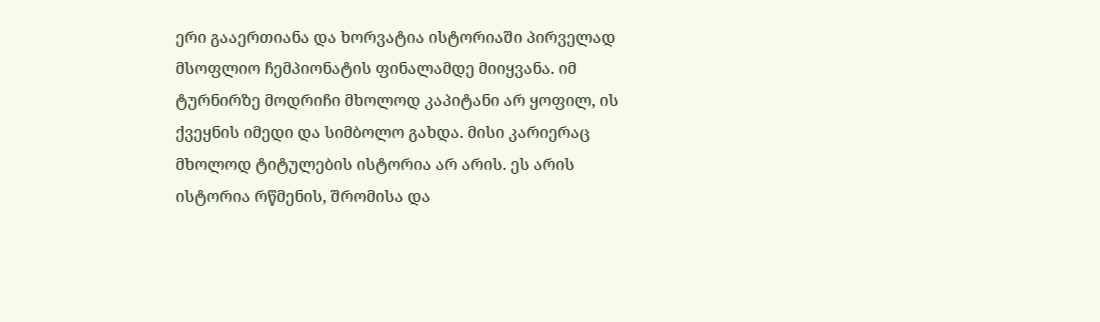ერი გააერთიანა და ხორვატია ისტორიაში პირველად მსოფლიო ჩემპიონატის ფინალამდე მიიყვანა. იმ ტურნირზე მოდრიჩი მხოლოდ კაპიტანი არ ყოფილ, ის ქვეყნის იმედი და სიმბოლო გახდა. მისი კარიერაც მხოლოდ ტიტულების ისტორია არ არის. ეს არის ისტორია რწმენის, შრომისა და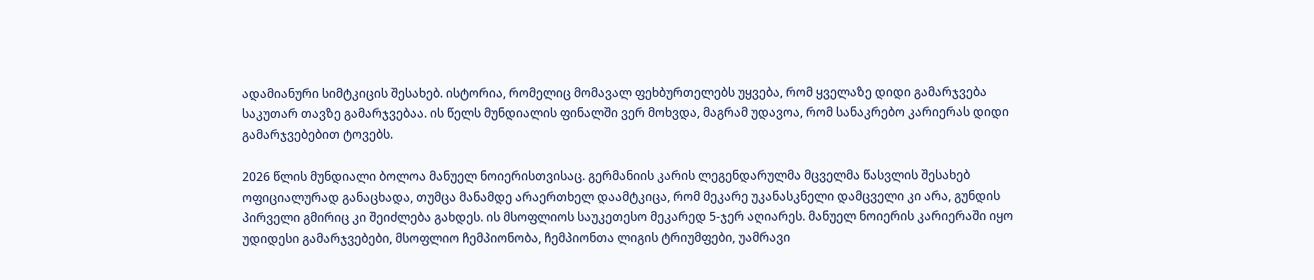ადამიანური სიმტკიცის შესახებ. ისტორია, რომელიც მომავალ ფეხბურთელებს უყვება, რომ ყველაზე დიდი გამარჯვება საკუთარ თავზე გამარჯვებაა. ის წელს მუნდიალის ფინალში ვერ მოხვდა, მაგრამ უდავოა, რომ სანაკრებო კარიერას დიდი გამარჯვებებით ტოვებს.

2026 წლის მუნდიალი ბოლოა მანუელ ნოიერისთვისაც. გერმანიის კარის ლეგენდარულმა მცველმა წასვლის შესახებ ოფიციალურად განაცხადა, თუმცა მანამდე არაერთხელ დაამტკიცა, რომ მეკარე უკანასკნელი დამცველი კი არა, გუნდის პირველი გმირიც კი შეიძლება გახდეს. ის მსოფლიოს საუკეთესო მეკარედ 5-ჯერ აღიარეს. მანუელ ნოიერის კარიერაში იყო უდიდესი გამარჯვებები, მსოფლიო ჩემპიონობა, ჩემპიონთა ლიგის ტრიუმფები, უამრავი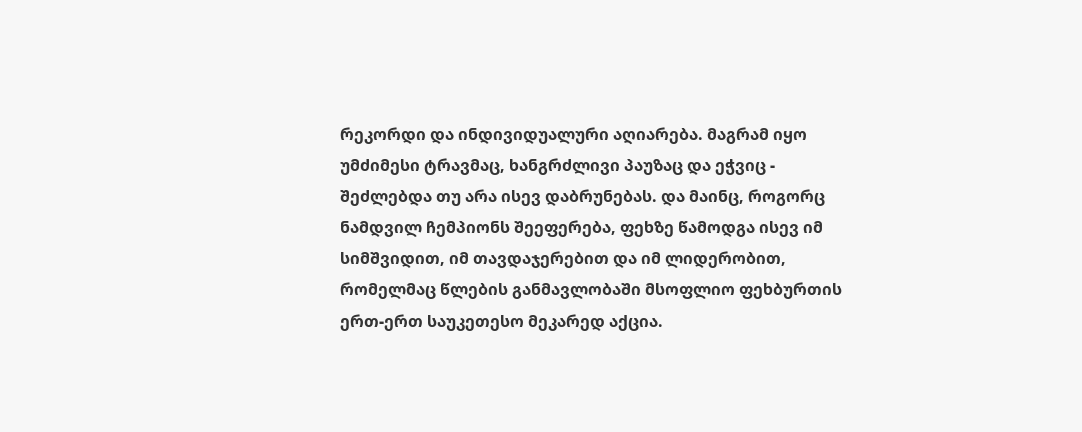რეკორდი და ინდივიდუალური აღიარება. მაგრამ იყო უმძიმესი ტრავმაც, ხანგრძლივი პაუზაც და ეჭვიც - შეძლებდა თუ არა ისევ დაბრუნებას. და მაინც, როგორც ნამდვილ ჩემპიონს შეეფერება, ფეხზე წამოდგა ისევ იმ სიმშვიდით, იმ თავდაჯერებით და იმ ლიდერობით, რომელმაც წლების განმავლობაში მსოფლიო ფეხბურთის ერთ-ერთ საუკეთესო მეკარედ აქცია.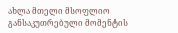ახლა მთელი მსოფლიო განსაკუთრებული მომენტის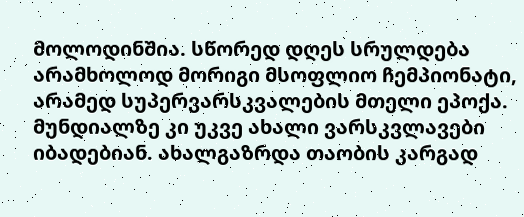მოლოდინშია. სწორედ დღეს სრულდება არამხოლოდ მორიგი მსოფლიო ჩემპიონატი, არამედ სუპერვარსკვალების მთელი ეპოქა. მუნდიალზე კი უკვე ახალი ვარსკვლავები იბადებიან. ახალგაზრდა თაობის კარგად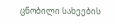ცნობილი სახეების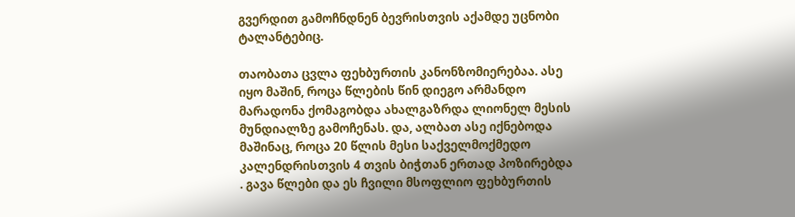გვერდით გამოჩნდნენ ბევრისთვის აქამდე უცნობი ტალანტებიც.

თაობათა ცვლა ფეხბურთის კანონზომიერებაა. ასე იყო მაშინ, როცა წლების წინ დიეგო არმანდო მარადონა ქომაგობდა ახალგაზრდა ლიონელ მესის მუნდიალზე გამოჩენას. და, ალბათ ასე იქნებოდა მაშინაც, როცა 20 წლის მესი საქველმოქმედო კალენდრისთვის 4 თვის ბიჭთან ერთად პოზირებდა . გავა წლები და ეს ჩვილი მსოფლიო ფეხბურთის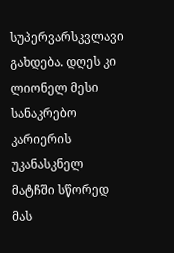სუპერვარსკვლავი გახდება. დღეს კი ლიონელ მესი სანაკრებო კარიერის უკანასკნელ მატჩში სწორედ მას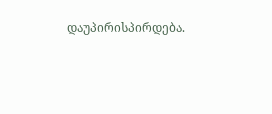დაუპირისპირდება.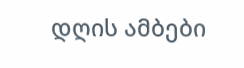დღის ამბები